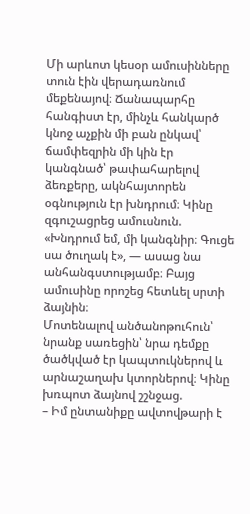Մի արևոտ կեսօր ամուսինները տուն էին վերադառնում մեքենայով։ Ճանապարհը հանգիստ էր, մինչև հանկարծ կնոջ աչքին մի բան ընկավ՝ ճամփեզրին մի կին էր կանգնած՝ թափահարելով ձեռքերը, ակնհայտորեն օգնություն էր խնդրում։ Կինը զգուշացրեց ամուսնուն. «Խնդրում եմ, մի կանգնիր։ Գուցե սա ծուղակ է», — ասաց նա անհանգստությամբ։ Բայց ամուսինը որոշեց հետևել սրտի ձայնին։
Մոտենալով անծանոթուհուն՝ նրանք սառեցին՝ նրա դեմքը ծածկված էր կապտուկներով և արնաշաղախ կտորներով։ Կինը խռպոտ ձայնով շշնջաց.
– Իմ ընտանիքը ավտովթարի է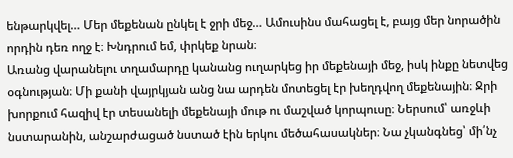ենթարկվել… Մեր մեքենան ընկել է ջրի մեջ… Ամուսինս մահացել է, բայց մեր նորածին որդին դեռ ողջ է։ Խնդրում եմ, փրկեք նրան։
Առանց վարանելու տղամարդը կանանց ուղարկեց իր մեքենայի մեջ, իսկ ինքը նետվեց օգնության։ Մի քանի վայրկյան անց նա արդեն մոտեցել էր խեղդվող մեքենային։ Ջրի խորքում հազիվ էր տեսանելի մեքենայի մութ ու մաշված կորպուսը։ Ներսում՝ առջևի նստարանին, անշարժացած նստած էին երկու մեծահասակներ։ Նա չկանգնեց՝ մի՛նչ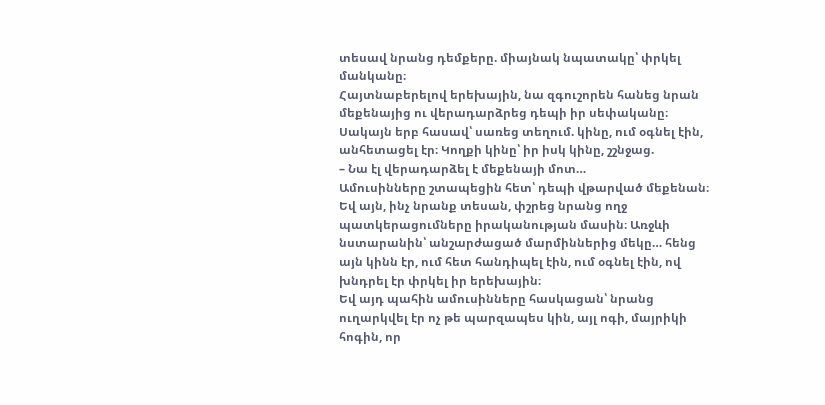տեսավ նրանց դեմքերը. միայնակ նպատակը՝ փրկել մանկանը։
Հայտնաբերելով երեխային, նա զգուշորեն հանեց նրան մեքենայից ու վերադարձրեց դեպի իր սեփականը։ Սակայն երբ հասավ՝ սառեց տեղում. կինը, ում օգնել էին, անհետացել էր։ Կողքի կինը՝ իր իսկ կինը, շշնջաց.
– Նա էլ վերադարձել է մեքենայի մոտ…
Ամուսինները շտապեցին հետ՝ դեպի վթարված մեքենան։ Եվ այն, ինչ նրանք տեսան, փշրեց նրանց ողջ պատկերացումները իրականության մասին։ Առջևի նստարանին՝ անշարժացած մարմիններից մեկը… հենց այն կինն էր, ում հետ հանդիպել էին, ում օգնել էին, ով խնդրել էր փրկել իր երեխային։
Եվ այդ պահին ամուսինները հասկացան՝ նրանց ուղարկվել էր ոչ թե պարզապես կին, այլ ոգի, մայրիկի հոգին, որ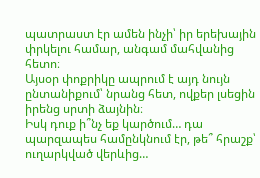պատրաստ էր ամեն ինչի՝ իր երեխային փրկելու համար, անգամ մահվանից հետո։
Այսօր փոքրիկը ապրում է այդ նույն ընտանիքում՝ նրանց հետ, ովքեր լսեցին իրենց սրտի ձայնին։
Իսկ դուք ի՞նչ եք կարծում… դա պարզապես համընկնում էր, թե՞ հրաշք՝ ուղարկված վերևից…